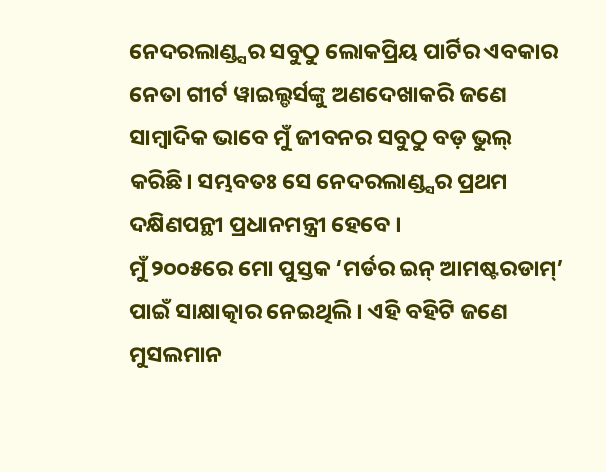ନେଦରଲାଣ୍ଡ୍ସର ସବୁଠୁ ଲୋକପ୍ରିୟ ପାର୍ଟିର ଏବକାର ନେତା ଗୀର୍ଟ ୱାଇଲ୍ଡର୍ସଙ୍କୁ ଅଣଦେଖାକରି ଜଣେ ସାମ୍ବାଦିକ ଭାବେ ମୁଁ ଜୀବନର ସବୁଠୁ ବଡ଼ ଭୁଲ୍ କରିଛି। ସମ୍ଭବତଃ ସେ ନେଦରଲାଣ୍ଡ୍ସର ପ୍ରଥମ ଦକ୍ଷିଣପନ୍ଥୀ ପ୍ରଧାନମନ୍ତ୍ରୀ ହେବେ ।
ମୁଁ ୨୦୦୫ରେ ମୋ ପୁସ୍ତକ ‘ମର୍ଡର ଇନ୍ ଆମଷ୍ଟରଡାମ୍’ ପାଇଁ ସାକ୍ଷାତ୍କାର ନେଇଥିଲି। ଏହି ବହିଟି ଜଣେ ମୁସଲମାନ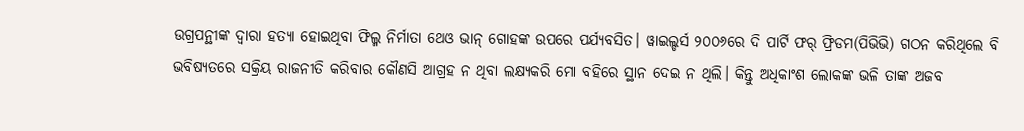ଉଗ୍ରପନ୍ଥୀଙ୍କ ଦ୍ୱାରା ହତ୍ୟା ହୋଇଥିବା ଫିଲ୍ମ ନିର୍ମାତା ଥେଓ ଭାନ୍ ଗୋହଙ୍କ ଉପରେ ପର୍ଯ୍ୟବସିତ। ୱାଇଲ୍ଡର୍ସ ୨୦୦୬ରେ ଦି ପାର୍ଟି ଫର୍ ଫ୍ରିଡମ(ପିଭିଭି) ଗଠନ କରିଥିଲେ ବି ଭବିଷ୍ୟତରେ ସକ୍ରିୟ ରାଜନୀତି କରିବାର କୌଣସି ଆଗ୍ରହ ନ ଥିବା ଲକ୍ଷ୍ୟକରି ମୋ ବହିରେ ସ୍ଥାନ ଦେଇ ନ ଥିଲି। କିନ୍ତୁ ଅଧିକାଂଶ ଲୋକଙ୍କ ଭଳି ତାଙ୍କ ଅଜବ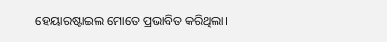ହେୟାରଷ୍ଟାଇଲ ମୋତେ ପ୍ରଭାବିତ କରିଥିଲା।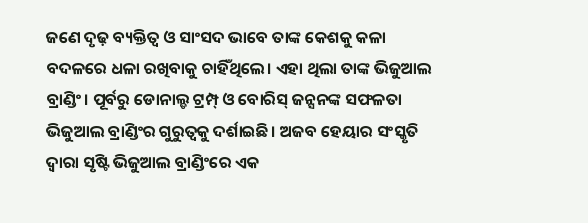ଜଣେ ଦୃଢ଼ ବ୍ୟକ୍ତିତ୍ୱ ଓ ସାଂସଦ ଭାବେ ତାଙ୍କ କେଶକୁ କଳା ବଦଳରେ ଧଳା ରଖିବାକୁ ଚାହିଁଥିଲେ। ଏହା ଥିଲା ତାଙ୍କ ଭିଜୁଆଲ ବ୍ରାଣ୍ଡିଂ। ପୂର୍ବରୁ ଡୋନାଲ୍ଡ ଟ୍ରମ୍ପ୍ ଓ ବୋରିସ୍ ଜନ୍ସନଙ୍କ ସଫଳତା ଭିଜୁଆଲ ବ୍ରାଣ୍ଡିଂର ଗୁରୁତ୍ୱକୁ ଦର୍ଶାଇଛି। ଅଜବ ହେୟାର ସଂସ୍କୃତି ଦ୍ୱାରା ସୃଷ୍ଟି ଭିଜୁଆଲ ବ୍ରାଣ୍ଡିଂରେ ଏକ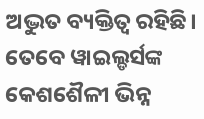ଅଦ୍ଭୁତ ବ୍ୟକ୍ତିତ୍ୱ ରହିଛି। ତେବେ ୱାଇଲ୍ଡର୍ସଙ୍କ କେଶଶୈଳୀ ଭିନ୍ନ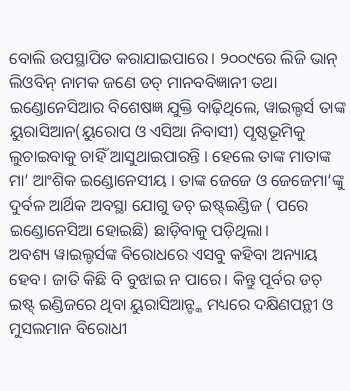ବୋଲି ଉପସ୍ଥାପିତ କରାଯାଇପାରେ। ୨୦୦୯ରେ ଲିଜି ଭାନ୍ ଲିଓବିନ୍ ନାମକ ଜଣେ ଡଚ୍ ମାନବବିଜ୍ଞାନୀ ତଥା ଇଣ୍ଡୋନେସିଆର ବିଶେଷଜ୍ଞ ଯୁକ୍ତି ବାଢ଼ିଥିଲେ, ୱାଇଲ୍ଡର୍ସ ତାଙ୍କ ୟୁରାସିଆନ(ୟୁରୋପ ଓ ଏସିଆ ନିବାସୀ) ପୃଷ୍ଠଭୂମିକୁ ଲୁଚାଇବାକୁ ଚାହିଁ ଆସୁଥାଇପାରନ୍ତି । ହେଲେ ତାଙ୍କ ମାତାଙ୍କ ମା’ ଆଂଶିକ ଇଣ୍ଡୋନେସୀୟ । ତାଙ୍କ ଜେଜେ ଓ ଜେଜେମା’ଙ୍କୁ ଦୁର୍ବଳ ଆର୍ଥିକ ଅବସ୍ଥା ଯୋଗୁ ଡଚ୍ ଇଷ୍ଟ୍ଇଣ୍ଡିଜ ( ପରେ ଇଣ୍ଡୋନେସିଆ ହୋଇଛି) ଛାଡ଼ିବାକୁ ପଡ଼ିଥିଲା।
ଅବଶ୍ୟ ୱାଇଲ୍ଡର୍ସଙ୍କ ବିରୋଧରେ ଏସବୁ କହିବା ଅନ୍ୟାୟ ହେବ। ଜାତି କିଛି ବି ବୁଝାଇ ନ ପାରେ। କିନ୍ତୁ ପୂର୍ବର ଡଚ୍ ଇଷ୍ଟ୍ ଇଣ୍ଡିଜରେ ଥିବା ୟୁରାସିଆନ୍ଙ୍କ ମଧ୍ୟରେ ଦକ୍ଷିଣପନ୍ଥୀ ଓ ମୁସଲମାନ ବିରୋଧୀ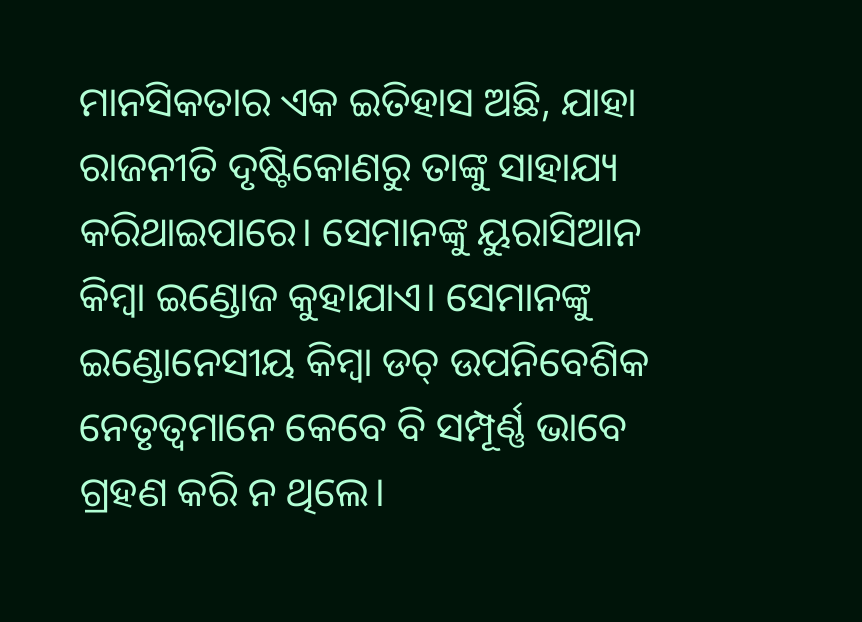ମାନସିକତାର ଏକ ଇତିହାସ ଅଛି, ଯାହା ରାଜନୀତି ଦୃଷ୍ଟିକୋଣରୁ ତାଙ୍କୁ ସାହାଯ୍ୟ କରିଥାଇପାରେ। ସେମାନଙ୍କୁ ୟୁରାସିଆନ କିମ୍ବା ଇଣ୍ଡୋଜ କୁହାଯାଏ। ସେମାନଙ୍କୁ ଇଣ୍ଡୋନେସୀୟ କିମ୍ବା ଡଚ୍ ଉପନିବେଶିକ ନେତୃତ୍ୱମାନେ କେବେ ବି ସମ୍ପୂର୍ଣ୍ଣ ଭାବେ ଗ୍ରହଣ କରି ନ ଥିଲେ।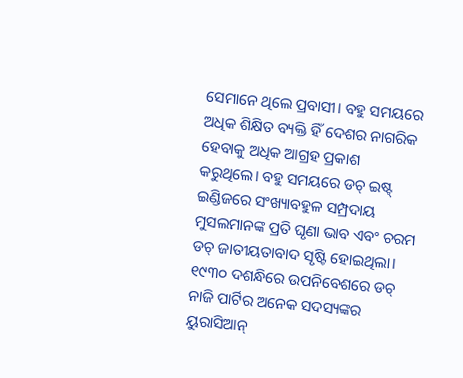ସେମାନେ ଥିଲେ ପ୍ରବାସୀ। ବହୁ ସମୟରେ ଅଧିକ ଶିକ୍ଷିତ ବ୍ୟକ୍ତି ହିଁ ଦେଶର ନାଗରିକ ହେବାକୁ ଅଧିକ ଆଗ୍ରହ ପ୍ରକାଶ କରୁଥିଲେ। ବହୁ ସମୟରେ ଡଚ୍ ଇଷ୍ଟ୍ ଇଣ୍ଡିଜରେ ସଂଖ୍ୟାବହୁଳ ସମ୍ପ୍ରଦାୟ ମୁସଲମାନଙ୍କ ପ୍ରତି ଘୃଣା ଭାବ ଏବଂ ଚରମ ଡଚ୍ ଜାତୀୟତାବାଦ ସୃଷ୍ଟି ହୋଇଥିଲା। ୧୯୩୦ ଦଶନ୍ଧିରେ ଉପନିବେଶରେ ଡଚ୍ ନାଜି ପାର୍ଟିର ଅନେକ ସଦସ୍ୟଙ୍କର ୟୁରାସିଆନ୍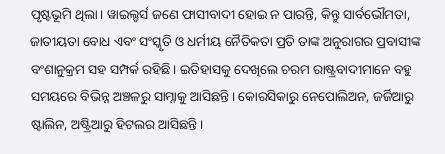ପୃଷ୍ଟଭୂମି ଥିଲା। ୱାଇଲ୍ଡର୍ସ ଜଣେ ଫାସୀବାଦୀ ହୋଇ ନ ପାରନ୍ତି, କିନ୍ତୁ ସାର୍ବଭୌମତା, ଜାତୀୟତା ବୋଧ ଏବଂ ସଂସ୍କୃତି ଓ ଧର୍ମୀୟ ନୈତିକତା ପ୍ରତି ତାଙ୍କ ଅନୁରାଗର ପ୍ରବାସୀଙ୍କ ବଂଶାନୁକ୍ରମ ସହ ସମ୍ପର୍କ ରହିଛି। ଇତିହାସକୁ ଦେଖିଲେ ଚରମ ରାଷ୍ଟ୍ରବାଦୀମାନେ ବହୁ ସମୟରେ ବିଭିନ୍ନ ଅଞ୍ଚଳରୁ ସାମ୍ନାକୁ ଆସିଛନ୍ତି। କୋରସିକାରୁ ନେପୋଲିଅନ, ଜର୍ଜିଆରୁ ଷ୍ଟାଲିନ, ଅଷ୍ଟ୍ରିଆରୁ ହିଟଲର ଆସିଛନ୍ତି।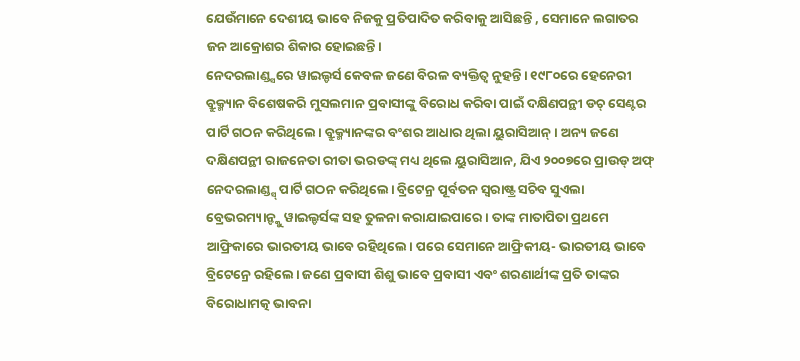ଯେଉଁମାନେ ଦେଶୀୟ ଭାବେ ନିଜକୁ ପ୍ରତିପାଦିତ କରିବାକୁ ଆସିଛନ୍ତି , ସେମାନେ ଲଗାତର ଜନ ଆକ୍ରୋଶର ଶିକାର ହୋଇଛନ୍ତି।
ନେଦରଲାଣ୍ଡ୍ସରେ ୱାଇଲ୍ଡର୍ସ କେବଳ ଜଣେ ବିରଳ ବ୍ୟକ୍ତିତ୍ୱ ନୁହନ୍ତି। ୧୯୮୦ରେ ହେନେରୀ ବ୍ରୁକ୍ମ୍ୟାନ ବିଶେଷକରି ମୁସଲମାନ ପ୍ରବାସୀଙ୍କୁ ବିରୋଧ କରିବା ପାଇଁ ଦକ୍ଷିଣପନ୍ଥୀ ଡଚ୍ ସେଣ୍ଟର ପାର୍ଟି ଗଠନ କରିଥିଲେ। ବ୍ରୁକ୍ମ୍ୟାନଙ୍କର ବଂଶର ଆଧାର ଥିଲା ୟୁରାସିଆନ୍। ଅନ୍ୟ ଜଣେ ଦକ୍ଷିଣପନ୍ଥୀ ରାଜନେତା ରୀତା ଭରଡଙ୍କ୍ ମଧ୍ୟ ଥିଲେ ୟୁରାସିଆନ, ଯିଏ ୨୦୦୭ରେ ପ୍ରାଉଡ୍ ଅଫ୍ ନେଦରଲାଣ୍ଡ୍ସ୍ ପାର୍ଟି ଗଠନ କରିଥିଲେ। ବ୍ରିଟେନ୍ର ପୂର୍ବତନ ସ୍ବରାଷ୍ଟ୍ର ସଚିବ ସୁଏଲା ବ୍ରେଭରମ୍ୟାନ୍ଙ୍କୁ ୱାଇଲ୍ଡର୍ସଙ୍କ ସହ ତୁଳନା କରାଯାଇପାରେ। ତାଙ୍କ ମାତାପିତା ପ୍ରଥମେ ଆଫ୍ରିକାରେ ଭାରତୀୟ ଭାବେ ରହିଥିଲେ। ପରେ ସେମାନେ ଆଫ୍ରିକୀୟ- ଭାରତୀୟ ଭାବେ ବ୍ରିଟେନ୍ରେ ରହିଲେ। ଜଣେ ପ୍ରବାସୀ ଶିଶୁ ଭାବେ ପ୍ରବାସୀ ଏବଂ ଶରଣାର୍ଥୀଙ୍କ ପ୍ରତି ତାଙ୍କର ବିରୋଧାମତ୍କ ଭାବନା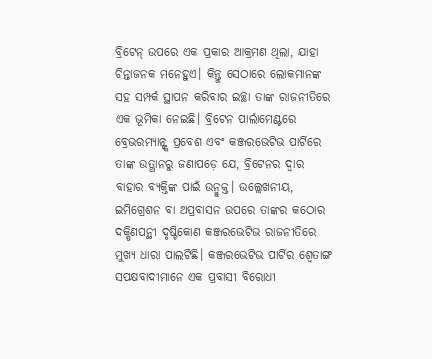ବ୍ରିଟେନ୍ ଉପରେ ଏକ ପ୍ରକାର ଆକ୍ରମଣ ଥିଲା, ଯାହା ଚିନ୍ତାଜନକ ମନେହୁଏ। କିନ୍ତୁ ସେଠାରେ ଲୋକମାନଙ୍କ ସହ ସମ୍ପର୍କ ସ୍ଥାପନ କରିବାର ଇଚ୍ଛା ତାଙ୍କ ରାଜନୀତିରେ ଏକ ଭୂମିକା ନେଇଛି। ବ୍ରିଟେନ ପାର୍ଲାମେଣ୍ଟରେ ବ୍ରେଭରମ୍ୟାନ୍ଙ୍କ ପ୍ରବେଶ ଏବଂ କଞ୍ଜରଭେଟିଭ ପାର୍ଟିରେ ତାଙ୍କ ଉତ୍ଥାନରୁ ଜଣାପଡ଼େ ଯେ, ବ୍ରିଟେନର ଦ୍ୱାର ବାହାର ବ୍ୟକ୍ତିଙ୍କ ପାଇଁ ଉନ୍ମୁକ୍ତ। ଉଲ୍ଲେଖନୀୟ, ଇମିଗ୍ରେଶନ ବା ଅପ୍ରବାସନ ଉପରେ ତାଙ୍କର କଠୋର ଦକ୍ଷିଣପନ୍ଥୀ ଦୃଷ୍ଟିକୋଣ କଞ୍ଜରଭେଟିଭ ରାଜନୀତିରେ ମୁଖ୍ୟ ଧାରା ପାଲଟିଛି। କଞ୍ଜରଭେଟିଭ ପାର୍ଟିର ଶ୍ୱେତାଙ୍ଗ ସପକ୍ଷବାଦୀମାନେ ଏକ ପ୍ରବାସୀ ବିରୋଧୀ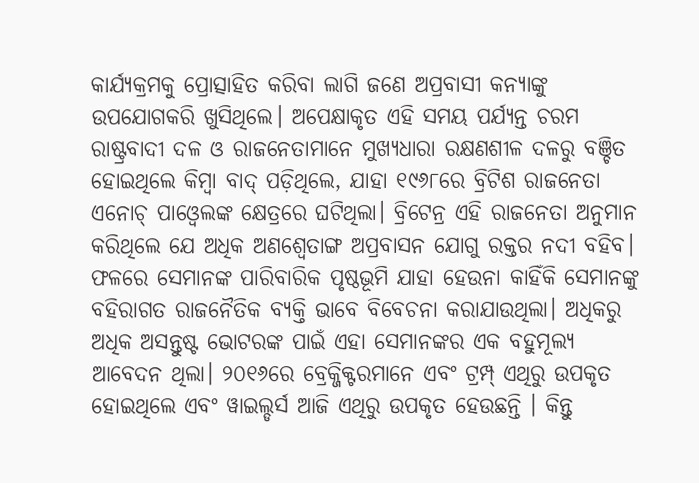କାର୍ଯ୍ୟକ୍ରମକୁ ପ୍ରୋତ୍ସାହିତ କରିବା ଲାଗି ଜଣେ ଅପ୍ରବାସୀ କନ୍ୟାଙ୍କୁ ଉପଯୋଗକରି ଖୁସିଥିଲେ। ଅପେକ୍ଷାକୃତ ଏହି ସମୟ ପର୍ଯ୍ୟନ୍ତ ଚରମ ରାଷ୍ଟ୍ରବାଦୀ ଦଳ ଓ ରାଜନେତାମାନେ ମୁଖ୍ୟଧାରା ରକ୍ଷଣଶୀଳ ଦଳରୁ ବଞ୍ଚିତ ହୋଇଥିଲେ କିମ୍ବା ବାଦ୍ ପଡ଼ିଥିଲେ, ଯାହା ୧୯୬୮ରେ ବ୍ରିଟିଶ ରାଜନେତା ଏନୋଚ୍ ପାଓ୍ବେଲଙ୍କ କ୍ଷେତ୍ରରେ ଘଟିଥିଲା। ବ୍ରିଟେନ୍ର ଏହି ରାଜନେତା ଅନୁମାନ କରିଥିଲେ ଯେ ଅଧିକ ଅଣଶ୍ୱେତାଙ୍ଗ ଅପ୍ରବାସନ ଯୋଗୁ ରକ୍ତର ନଦୀ ବହିବ। ଫଳରେ ସେମାନଙ୍କ ପାରିବାରିକ ପୃଷ୍ଠଭୂମି ଯାହା ହେଉନା କାହିଁକି ସେମାନଙ୍କୁ ବହିରାଗତ ରାଜନୈତିକ ବ୍ୟକ୍ତି ଭାବେ ବିବେଚନା କରାଯାଉଥିଲା। ଅଧିକରୁ ଅଧିକ ଅସନ୍ତୁଷ୍ଟ ଭୋଟରଙ୍କ ପାଇଁ ଏହା ସେମାନଙ୍କର ଏକ ବହୁମୂଲ୍ୟ ଆବେଦନ ଥିଲା। ୨୦୧୬ରେ ବ୍ରେକ୍ଜିକ୍ଟରମାନେ ଏବଂ ଟ୍ରମ୍ପ୍ ଏଥିରୁ ଉପକୃତ ହୋଇଥିଲେ ଏବଂ ୱାଇଲ୍ଡର୍ସ ଆଜି ଏଥିରୁ ଉପକୃତ ହେଉଛନ୍ତି । କିନ୍ତୁ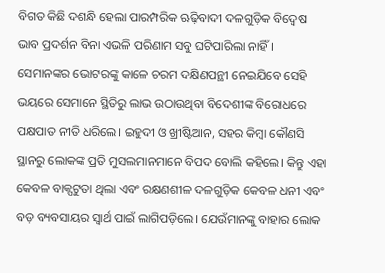ବିଗତ କିଛି ଦଶନ୍ଧି ହେଲା ପାରମ୍ପରିକ ଋଢ଼ିବାଦୀ ଦଳଗୁଡ଼ିକ ବିଦ୍ୱେଷ ଭାବ ପ୍ରଦର୍ଶନ ବିନା ଏଭଳି ପରିଣାମ ସବୁ ଘଟିପାରିଲା ନାହିଁ। ସେମାନଙ୍କର ଭୋଟରଙ୍କୁ କାଳେ ଚରମ ଦକ୍ଷିଣପନ୍ଥୀ ନେଇଯିବେ ସେହି ଭୟରେ ସେମାନେ ସ୍ଥିତିରୁ ଲାଭ ଉଠାଉଥିବା ବିଦେଶୀଙ୍କ ବିରୋଧରେ ପକ୍ଷପାତ ନୀତି ଧରିଲେ। ଇହୁଦୀ ଓ ଖ୍ରୀଷ୍ଟିଆନ, ସହର କିମ୍ବା କୌଣସି ସ୍ଥାନରୁ ଲୋକଙ୍କ ପ୍ରତି ମୁସଲମାନମାନେ ବିପଦ ବୋଲି କହିଲେ। କିନ୍ତୁ ଏହା କେବଳ ବାକ୍ପଟୁତା ଥିଲା ଏବଂ ରକ୍ଷଣଶୀଳ ଦଳଗୁଡ଼ିକ କେବଳ ଧନୀ ଏବଂ ବଡ଼ ବ୍ୟବସାୟର ସ୍ବାର୍ଥ ପାଇଁ ଲାଗିପଡ଼ିଲେ। ଯେଉଁମାନଙ୍କୁ ବାହାର ଲୋକ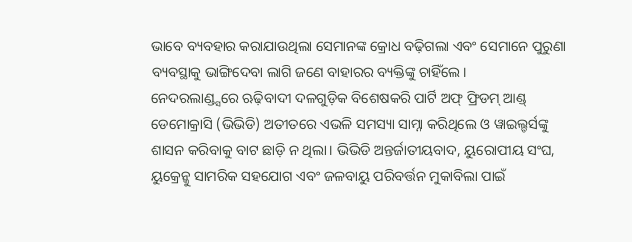ଭାବେ ବ୍ୟବହାର କରାଯାଉଥିଲା ସେମାନଙ୍କ କ୍ରୋଧ ବଢ଼ିଗଲା ଏବଂ ସେମାନେ ପୁରୁଣା ବ୍ୟବସ୍ଥାକୁ ଭାଙ୍ଗିଦେବା ଲାଗି ଜଣେ ବାହାରର ବ୍ୟକ୍ତିଙ୍କୁ ଚାହିଁଲେ।
ନେଦରଲାଣ୍ଡ୍ସରେ ଋଢ଼ିବାଦୀ ଦଳଗୁଡ଼ିକ ବିଶେଷକରି ପାର୍ଟି ଅଫ୍ ଫ୍ରିଡମ୍ ଆଣ୍ଡ୍ ଡେମୋକ୍ରାସି (ଭିଭିଡି) ଅତୀତରେ ଏଭଳି ସମସ୍ୟା ସାମ୍ନା କରିଥିଲେ ଓ ୱାଇଲ୍ଡର୍ସଙ୍କୁ ଶାସନ କରିବାକୁ ବାଟ ଛାଡ଼ି ନ ଥିଲା। ଭିଭିଡି ଅନ୍ତର୍ଜାତୀୟବାଦ, ୟୁରୋପୀୟ ସଂଘ, ୟୁକ୍ରେନ୍କୁ ସାମରିକ ସହଯୋଗ ଏବଂ ଜଳବାୟୁ ପରିବର୍ତ୍ତନ ମୁକାବିଲା ପାଇଁ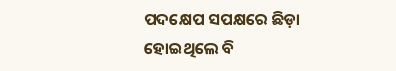ପଦକ୍ଷେପ ସପକ୍ଷରେ ଛିଡ଼ା ହୋଇଥିଲେ ବି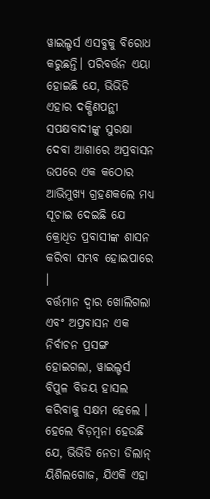ୱାଇଲ୍ଡର୍ସ ଏସବୁକୁ ବିରୋଧ କରୁଛନ୍ତି। ପରିବର୍ତ୍ତନ ଏୟା ହୋଇଛି ଯେ, ଭିଭିଡି ଏହାର ଦକ୍ଷିଣପନ୍ଥୀ ସପକ୍ଷବାଦୀଙ୍କୁ ସୁରକ୍ଷା ଦେବା ଆଶାରେ ଅପ୍ରବାସନ ଉପରେ ଏକ କଠୋର ଆଭିମୁଖ୍ୟ ଗ୍ରହଣକଲେ ମଧ୍ୟ ସୂଚାଇ ଦେଇଛି ଯେ କ୍ରୋଧିତ ପ୍ରବାସୀଙ୍କ ଶାସନ କରିବା ସମ୍ଭବ ହୋଇପାରେ ।
ବର୍ତ୍ତମାନ ଦ୍ୱାର ଖୋଲିଗଲା ଏବଂ ଅପ୍ରବାସନ ଏକ ନିର୍ବାଚନ ପ୍ରସଙ୍ଗ ହୋଇଗଲା, ୱାଇଲ୍ଡର୍ସ ବିପୁଳ ବିଜୟ ହାସଲ କରିବାକୁ ସକ୍ଷମ ହେଲେ । ହେଲେ ବିଡ଼ମ୍ବନା ହେଉଛି ଯେ, ଭିଭିଡି ନେତା ଡିଲାନ୍ ୟିଶିଲଗୋଜ, ଯିଏକି ଏହା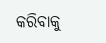କରିବାକୁ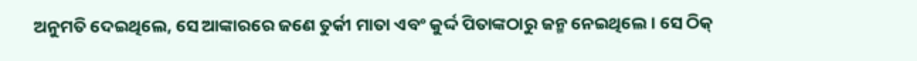ଅନୁମତି ଦେଇଥିଲେ, ସେ ଆଙ୍କାରରେ ଜଣେ ତୁର୍କୀ ମାତା ଏବଂ କୁର୍ଦ୍ଦ ପିତାଙ୍କଠାରୁ ଜନ୍ମ ନେଇଥିଲେ। ସେ ଠିକ୍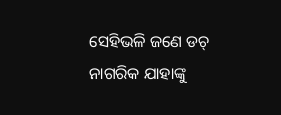ସେହିଭଳି ଜଣେ ଡଚ୍ ନାଗରିକ ଯାହାଙ୍କୁ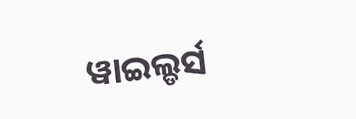ୱାଇଲ୍ଡର୍ସ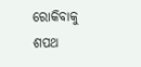ରୋକିବାକୁ ଶପଥ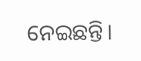ନେଇଛନ୍ତି।